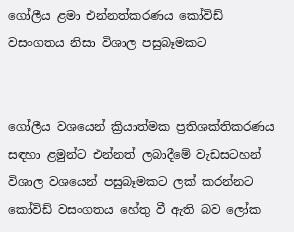ගෝලීය ළමා එන්නත්කරණය කෝවිඩ් වසංගතය නිසා විශාල පසුබෑමකට


ගෝලීය වශයෙන් ක්‍රියාත්මක ප්‍රතිශක්තිකරණය සඳහා ළමුන්ට එන්නත් ලබාදීමේ වැඩසටහන් විශාල වශයෙන් පසුබෑමකට ලක් කරන්නට කෝවිඩ් වසංගතය හේතු වී ඇති බව ලෝක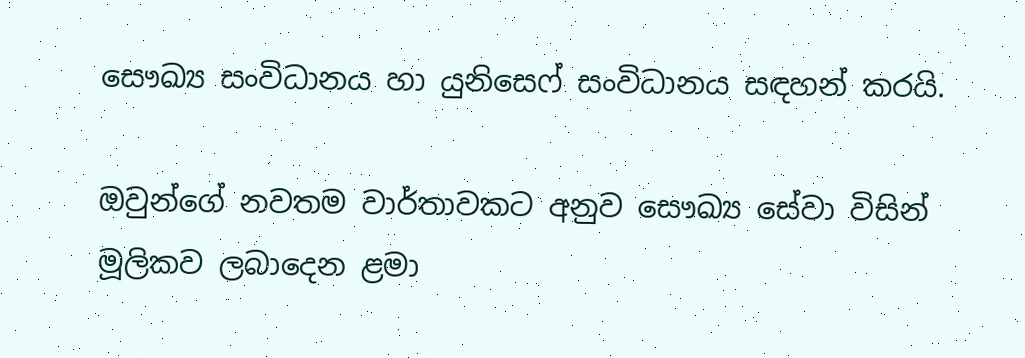සෞඛ්‍ය සංවිධානය හා යුනිසෙෆ් සංවිධානය සඳහන් කරයි.

ඔවුන්ගේ නවතම වාර්තාවකට අනුව සෞඛ්‍ය සේවා විසින් මූලිකව ලබාදෙන ළමා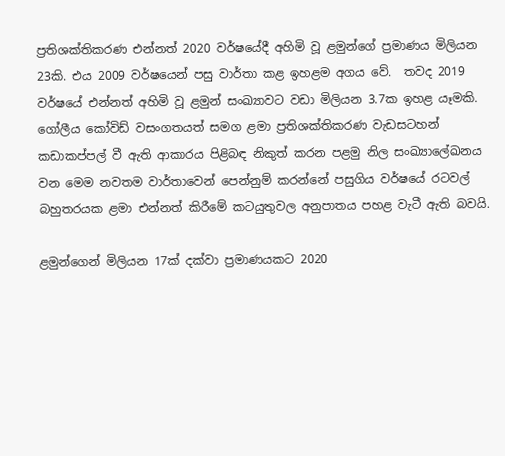ප්‍රතිශක්තිකරණ එන්නත් 2020 වර්ෂයේදී අහිමි වූ ළමුන්ගේ ප්‍රමාණය මිලියන 23කි. එය 2009 වර්ෂයෙන් පසු වාර්තා කළ ඉහළම අගය වේ.  තවද 2019 වර්ෂයේ එන්නත් අහිමි වූ ළමුන් සංඛ්‍යාවට වඩා මිලියන 3.7ක ඉහළ යෑමකි. ගෝලීය කෝවිඩ් වසංගතයත් සමග ළමා ප්‍රතිශක්තිකරණ වැඩසටහන් කඩාකප්පල් වී ඇති ආකාරය පිළිබඳ නිකුත් කරන පළමු නිල සංඛ්‍යාලේඛනය වන මෙම නවතම වාර්තාවෙන් පෙන්නුම් කරන්නේ පසුගිය වර්ෂයේ රටවල් බහුතරයක ළමා එන්නත් කිරීමේ කටයුතුවල අනුපාතය පහළ වැටී ඇති බවයි.

ළමුන්ගෙන් මිලියන 17ක් දක්වා ප්‍රමාණයකට 2020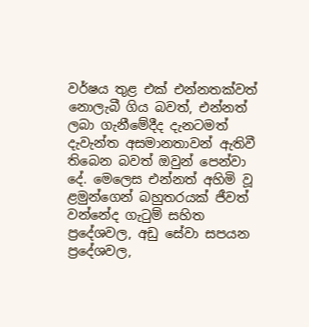වර්ෂය තුළ එක් එන්නතක්වත් නොලැබී ගිය බවත්, එන්නත් ලබා ගැනීමේදීද දැනටමත් දැවැන්ත අසමානතාවන් ඇතිවී තිබෙන බවත් ඔවුන් පෙන්වා දේ. මෙලෙස එන්නත් අහිමි වූ ළමුන්ගෙන් බහුතරයක් ජීවත් වන්නේද ගැටුම් සහිත ප්‍රදේශවල, අඩු සේවා සපයන ප්‍රදේශවල,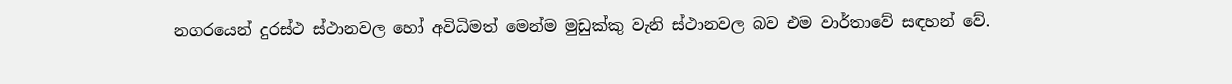නගරයෙන් දුරස්ථ ස්ථානවල හෝ අවිධිමත් මෙන්ම මුඩුක්කු වැනි ස්ථානවල බව එම වාර්තාවේ සඳහන් වේ.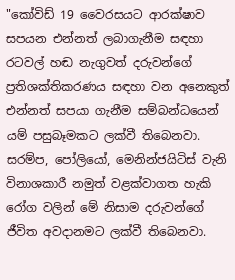"කෝවිඩ් 19 වෛරසයට ආරක්ෂාව සපයන එන්නත් ලබාගැනීම සඳහා රටවල් හඬ නැගුවත් දරුවන්ගේ ප්‍රතිශක්තිකරණය සඳහා වන අනෙකුත් එන්නත් සපයා ගැනීම සම්බන්ධයෙන් යම් පසුබෑමකට ලක්වී තිබෙනවා.  සරම්ප, පෝලියෝ, මෙනින්ජයිටිස් වැනි විනාශකාරී නමුත් වළක්වාගත හැකි රෝග වලින් මේ නිසාම දරුවන්ගේ ජීවිත අවදානමට ලක්වී තිබෙනවා.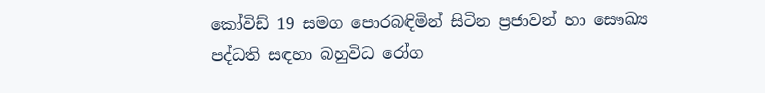කෝවිඩ් 19 සමග පොරබඳිමින් සිටින ප්‍රජාවන් හා සෞඛ්‍ය පද්ධති සඳහා බහුවිධ රෝග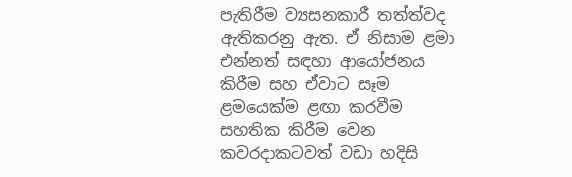පැතිරීම ව්‍යසනකාරී තත්ත්වද ඇතිකරනු ඇත. ඒ නිසාම ළමා එන්නත් සඳහා ආයෝජනය කිරීම සහ ඒවාට සෑම ළමයෙක්ම ළඟා කරවීම සහතික කිරීම වෙන කවරදාකටවත් වඩා හදිසි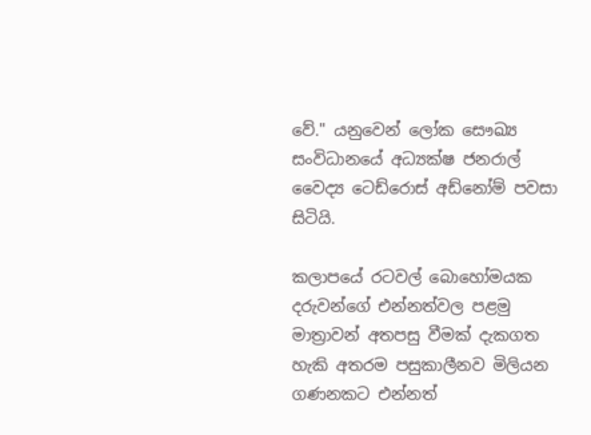වේ." යනුවෙන් ලෝක සෞඛ්‍ය සංවිධානයේ අධ්‍යක්ෂ ජනරාල් වෛද්‍ය ටෙඩ්රොස් අඩ්නෝම් පවසා සිටියි.

කලාපයේ රටවල් බොහෝමයක දරුවන්ගේ එන්නත්වල පළමු මාත්‍රාවන් අතපසු වීමක් දැකගත හැකි අතරම පසුකාලීනව මිලියන ගණනකට එන්නත්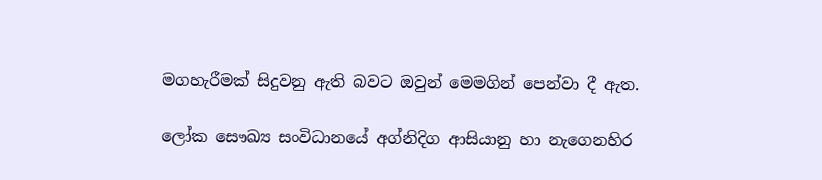මගහැරීමක් සිදුවනු ඇති බවට ඔවුන් මෙමගින් පෙන්වා දී ඇත.

ලෝක සෞඛ්‍ය සංවිධානයේ අග්නිදිග ආසියානු හා නැගෙනහිර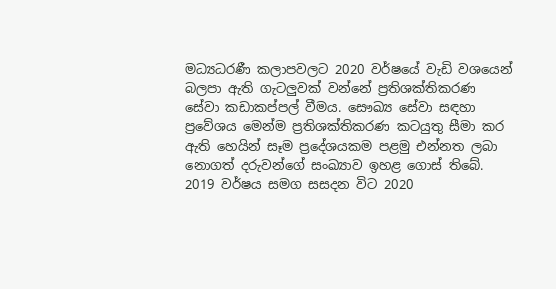මධ්‍යධරණී කලාපවලට 2020 වර්ෂයේ වැඩි වශයෙන් බලපා ඇති ගැටලුවක් වන්නේ ප්‍රතිශක්තිකරණ සේවා කඩාකප්පල් වීමය. සෞඛ්‍ය සේවා සඳහා ප්‍රවේශය මෙන්ම ප්‍රතිශක්තිකරණ කටයුතු සීමා කර ඇති හෙයින් සෑම ප්‍රදේශයකම පළමු එන්නත ලබා නොගත් දරුවන්ගේ සංඛ්‍යාව ඉහළ ගොස් තිබේ. 2019 වර්ෂය සමග සසදන විට 2020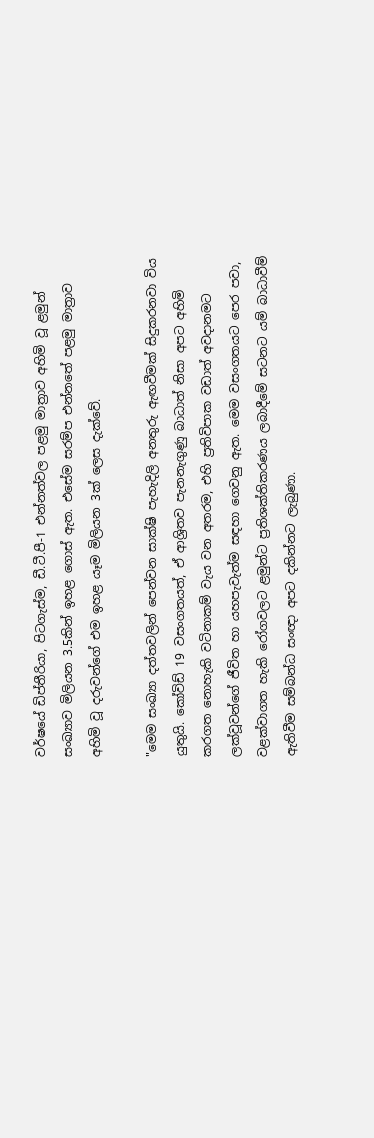වර්ෂයේ ඩිප්තීරියා, පිටගැස්ම, ඩී.ටී.පී-1 එන්නත්වල පළමු මාත්‍රාව අහිමි වූ ළමුන් සංඛ්‍යාව මිලියන 3.5කින් ඉහළ ගොස් ඇත. එසේම සරම්ප එන්නතේ පළමු මාත්‍රාව අහිමි වූ දරුවන්ගේ එම ඉහළ යෑම මිලියන 3ක් ලෙස දැක්වේ.

"මෙම සංඛ්‍යා දත්තවලින් පෙන්වන සාක්ෂි පැහැදිලි අනතුරු ඇඟවීමක් සිදුකරනවා විය යුතුයි. කෝවිඩ් 19 වසංගතයත්, ඒ ආශ්‍රිතව පැනනැගුණු බාධාත් නිසා අපට අහිමි කරගත නොහැකි වටිනාකම් වැය වන අතරම, එහි ප්‍රතිවිපාක වඩාත් අවදානමට ලක්වූවන්ගේ ජීවිත හා යහපැවැත්ම සඳහා ගෙවනු ඇත. මෙම වසංගතයට පෙර පවා, වළක්වාගත හැකි රෝගවලට ළමුන්ට ප්‍රතිශක්තිකරණය ලබාදීමේ සටනට යම් බාධාවීම් ඇතිවීම සම්බන්ධ සංඥා අපට දකින්නට ලැබුණා.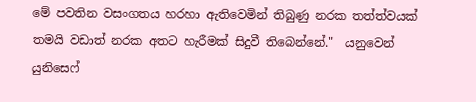මේ පවතින වසංගතය හරහා ඇතිවෙමින් තිබුණු නරක තත්ත්වයක් තමයි වඩාත් නරක අතට හැරීමක් සිදුවී තිබෙන්නේ."  යනුවෙන් යුනිසෙෆ්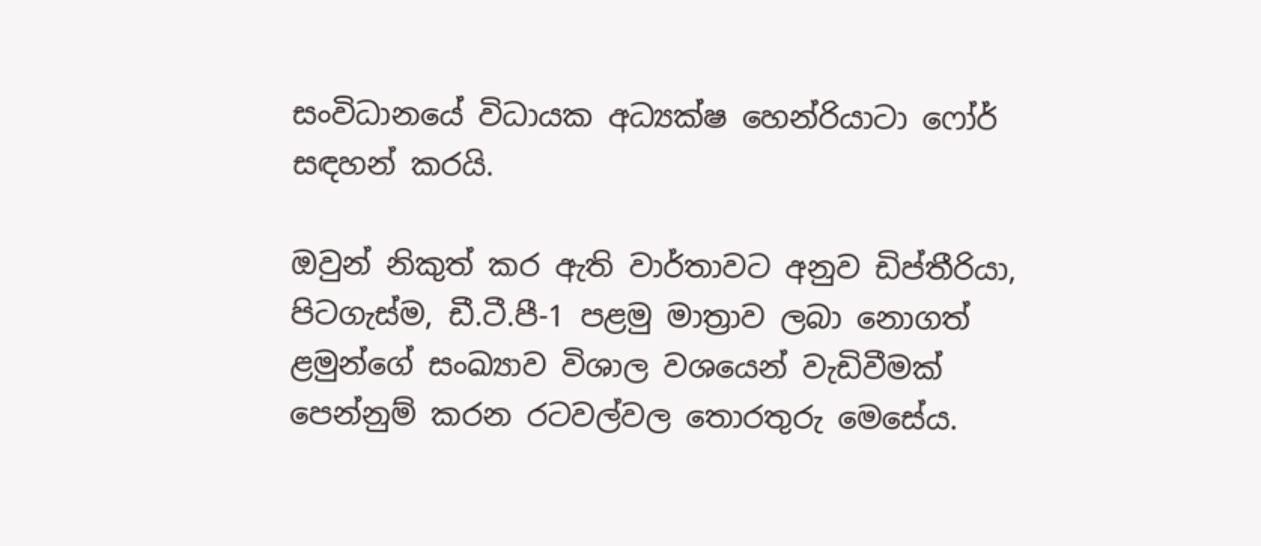සංවිධානයේ විධායක අධ්‍යක්ෂ හෙන්රියාටා ෆෝර් සඳහන් කරයි.

ඔවුන් නිකුත් කර ඇති වාර්තාවට අනුව ඩිප්තීරියා, පිටගැස්ම, ඩී.ටී.පී-1 පළමු මාත්‍රාව ලබා නොගත් ළමුන්ගේ සංඛ්‍යාව විශාල වශයෙන් වැඩිවීමක් පෙන්නුම් කරන රටවල්වල තොරතුරු මෙසේය.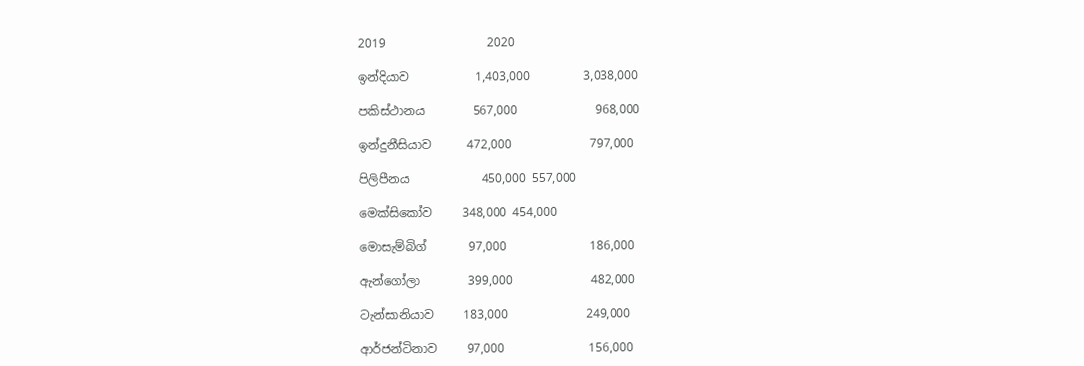2019                 2020

ඉන්දියාව           1,403,000         3,038,000

පකිස්ථානය        567,000             968,000

ඉන්දුනීසියාව      472,000             797,000

පිලිපීනය            450,000 557,000

මෙක්සිකෝව     348,000 454,000

මොසැම්බිග්       97,000              186,000

ඇන්ගෝලා        399,000             482,000

ටැන්සානියාව     183,000             249,000

ආර්ජන්ටිනාව     97,000              156,000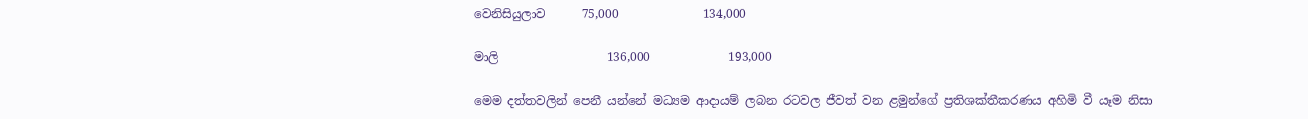වෙනිසියුලාව      75,000              134,000

මාලි                  136,000             193,000

මෙම දත්තවලින් පෙනී යන්නේ මධ්‍යම ආදායම් ලබන රටවල ජීවත් වන ළමුන්ගේ ප්‍රතිශක්තීකරණය අහිමි වී යෑම නිසා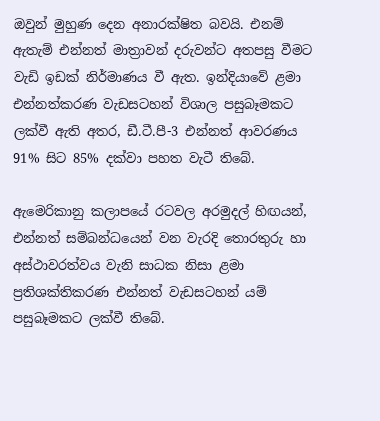ඔවුන් මුහුණ දෙන අනාරක්ෂිත බවයි. එනම් ඇතැම් එන්නත් මාත්‍රාවන් දරුවන්ට අතපසු වීමට වැඩි ඉඩක් නිර්මාණය වී ඇත. ඉන්දියාවේ ළමා එන්නත්කරණ වැඩසටහන් විශාල පසුබෑමකට ලක්වී ඇති අතර, ඩී.ටී.පී-3 එන්නත් ආවරණය 91% සිට 85% දක්වා පහත වැටී තිබේ.

ඇමෙරිකානු කලාපයේ රටවල අරමුදල් හිඟයන්, එන්නත් සම්බන්ධයෙන් වන වැරදි තොරතුරු හා අස්ථාවරත්වය වැනි සාධක නිසා ළමා ප්‍රතිශක්තිකරණ එන්නත් වැඩසටහන් යම් පසුබෑමකට ලක්වී තිබේ.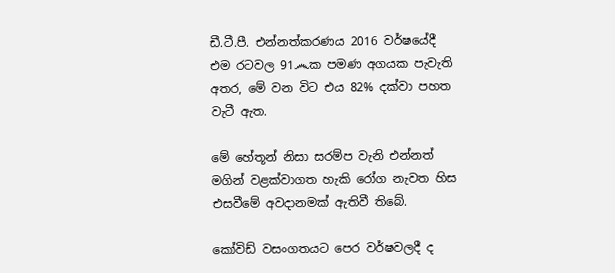ඩී.ටී.පී. එන්නත්කරණය 2016 වර්ෂයේදී එම රටවල 91෴ක පමණ අගයක පැවැති අතර, මේ වන විට එය 82% දක්වා පහත වැටී ඇත.

මේ හේතූන් නිසා සරම්ප වැනි එන්නත් මගින් වළක්වාගත හැකි රෝග නැවත හිස එසවීමේ අවදානමක් ඇතිවී තිබේ.

කෝවිඩ් වසංගතයට පෙර වර්ෂවලදී ද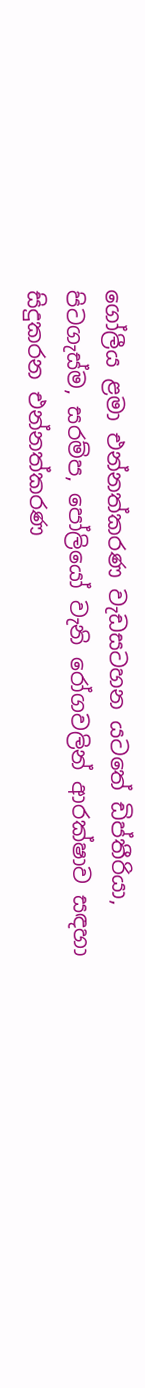ගෝලීය ළමා එන්නත්කරණ වැඩසටහන යටතේ ඩිප්තීරියා, පිටගැස්ම, සරම්ප, පෝලියෝ වැනි රෝගවලින් ආරක්ෂාව සඳහා සිදුකරන එන්නත්කරණ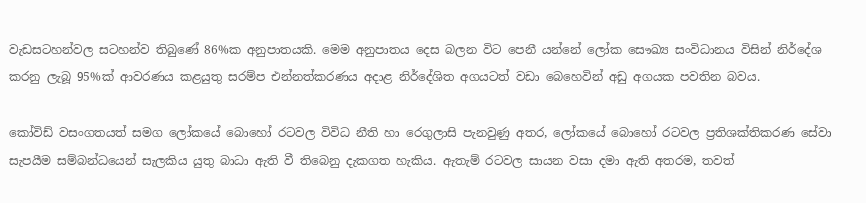වැඩසටහන්වල සටහන්ව තිබුණේ 86%ක අනුපාතයකි. මෙම අනුපාතය දෙස බලන විට පෙනී යන්නේ ලෝක සෞඛ්‍ය සංවිධානය විසින් නිර්දේශ කරනු ලැබූ 95%ක් ආවරණය කළයුතු සරම්ප එන්නත්කරණය අදාළ නිර්දේශිත අගයටත් වඩා බෙහෙවින් අඩු අගයක පවතින බවය.

කෝවිඩ් වසංගතයත් සමග ලෝකයේ බොහෝ රටවල විවිධ නීති හා රෙගුලාසි පැනවුණු අතර, ලෝකයේ බොහෝ රටවල ප්‍රතිශක්තිකරණ සේවා සැපයීම සම්බන්ධයෙන් සැලකිය යුතු බාධා ඇති වී තිබෙනු දැකගත හැකිය. ඇතැම් රටවල සායන වසා දමා ඇති අතරම, තවත්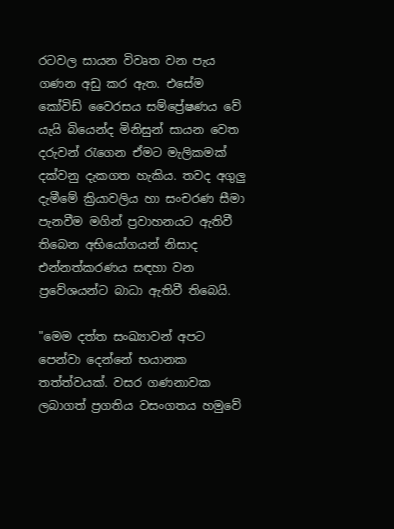රටවල සායන විවෘත වන පැය ගණන අඩු කර ඇත. එසේම කෝවිඩ් වෛරසය සම්ප්‍රේෂණය වේ යැයි බියෙන්ද මිනිසුන් සායන වෙත දරුවන් රැගෙන ඒමට මැලිකමක් දක්වනු දැකගත හැකිය. තවද අගුලු දැමීමේ ක්‍රියාවලිය හා සංචරණ සීමා පැනවීම මගින් ප්‍රවාහනයට ඇතිවී තිබෙන අභියෝගයන් නිසාද එන්නත්කරණය සඳහා වන ප්‍රවේශයන්ට බාධා ඇතිවී තිබෙයි.

"මෙම දත්ත සංඛ්‍යාවන් අපට පෙන්වා දෙන්නේ භයානක තත්ත්වයක්. වසර ගණනාවක ලබාගත් ප්‍රගතිය වසංගතය හමුවේ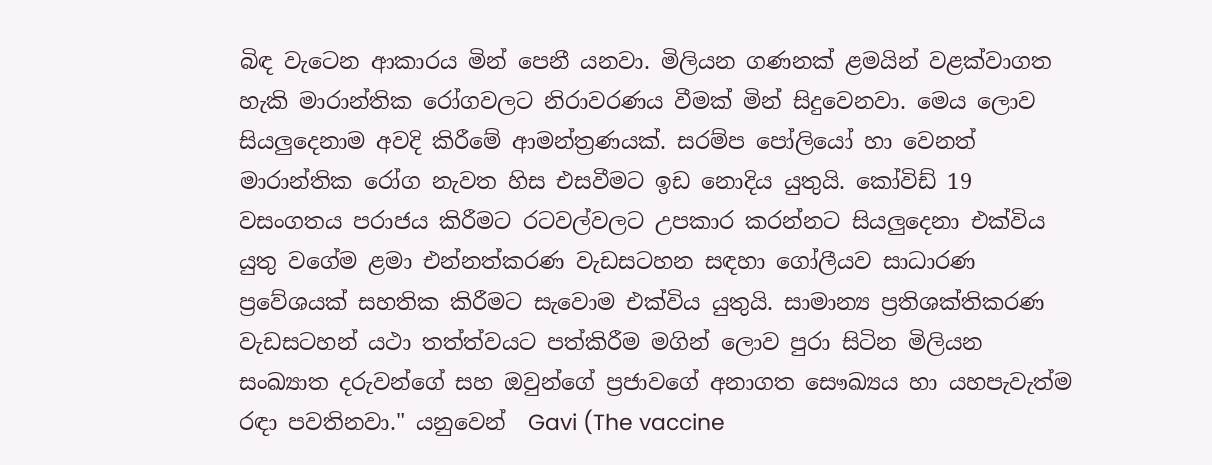බිඳ වැටෙන ආකාරය මින් පෙනී යනවා. මිලියන ගණනක් ළමයින් වළක්වාගත හැකි මාරාන්තික රෝගවලට නිරාවරණය වීමක් මින් සිදුවෙනවා. මෙය ලොව සියලුදෙනාම අවදි කිරීමේ ආමන්ත්‍රණයක්. සරම්ප පෝලියෝ හා වෙනත් මාරාන්තික රෝග නැවත හිස එසවීමට ඉඩ නොදිය යුතුයි. කෝවිඩ් 19 වසංගතය පරාජය කිරීමට රටවල්වලට උපකාර කරන්නට සියලුදෙනා එක්විය යුතු වගේම ළමා එන්නත්කරණ වැඩසටහන සඳහා ගෝලීයව සාධාරණ ප්‍රවේශයක් සහතික කිරීමට සැවොම එක්විය යුතුයි. සාමාන්‍ය ප්‍රතිශක්තිකරණ වැඩසටහන් යථා තත්ත්වයට පත්කිරීම මගින් ලොව පුරා සිටින මිලියන සංඛ්‍යාත දරුවන්ගේ සහ ඔවුන්ගේ ප්‍රජාවගේ අනාගත සෞඛ්‍යය හා යහපැවැත්ම රඳා පවතිනවා." යනුවෙන්  Gavi (The vaccine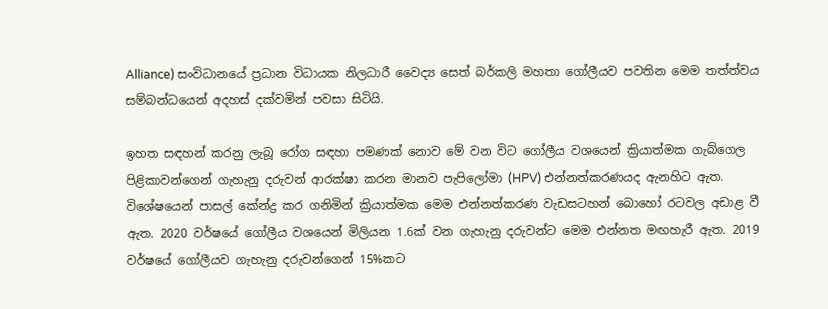Alliance) සංවිධානයේ ප්‍රධාන විධායක නිලධාරී වෛද්‍ය සෙත් බර්කලි මහතා ගෝලීයව පවතින මෙම තත්ත්වය සම්බන්ධයෙන් අදහස් දක්වමින් පවසා සිටියි.

ඉහත සඳහන් කරනු ලැබූ රෝග සඳහා පමණක් නොව මේ වන විට ගෝලීය වශයෙන් ක්‍රියාත්මක ගැබ්ගෙල පිළිකාවන්ගෙන් ගැහැනු දරුවන් ආරක්ෂා කරන මානව පැපිලෝමා (HPV) එන්නත්කරණයද ඇනහිට ඇත. විශේෂයෙන් පාසල් කේන්ද්‍ර කර ගනිමින් ක්‍රියාත්මක මෙම එන්නත්කරණ වැඩසටහන් බොහෝ රටවල අඩාළ වී ඇත. 2020 වර්ෂයේ ගෝලීය වශයෙන් මිලියන 1.6ක් වන ගැහැනු දරුවන්ට මෙම එන්නත මඟහැරී ඇත. 2019 වර්ෂයේ ගෝලීයව ගැහැනු දරුවන්ගෙන් 15%කට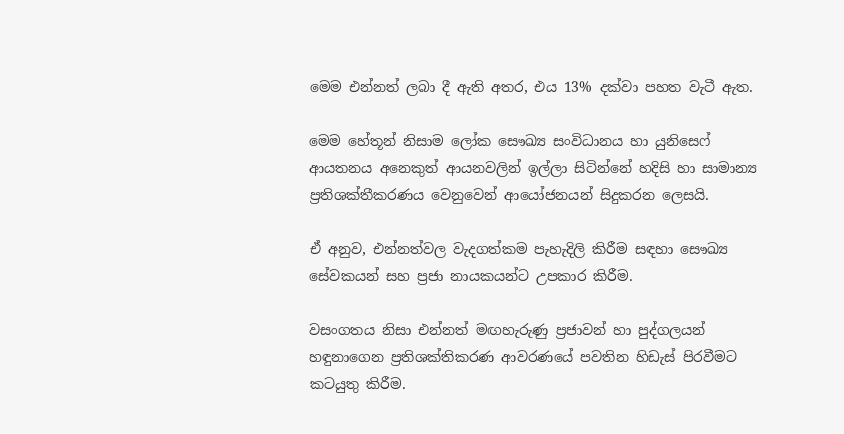මෙම එන්නත් ලබා දී ඇති අතර, එය 13% දක්වා පහත වැටී ඇත.

මෙම හේතූන් නිසාම ලෝක සෞඛ්‍ය සංවිධානය හා යුනිසෙෆ් ආයතනය අනෙකුත් ආයනවලින් ඉල්ලා සිටින්නේ හදිසි හා සාමාන්‍ය ප්‍රතිශක්තීකරණය වෙනුවෙන් ආයෝජනයන් සිදුකරන ලෙසයි.

ඒ අනුව, එන්නත්වල වැදගත්කම පැහැදිලි කිරීම සඳහා සෞඛ්‍ය සේවකයන් සහ ප්‍රජා නායකයන්ට උපකාර කිරීම.

වසංගතය නිසා එන්නත් මඟහැරුණු ප්‍රජාවන් හා පුද්ගලයන් හඳුනාගෙන ප්‍රතිශක්තිකරණ ආවරණයේ පවතින හිඩැස් පිරවීමට කටයුතු කිරීම.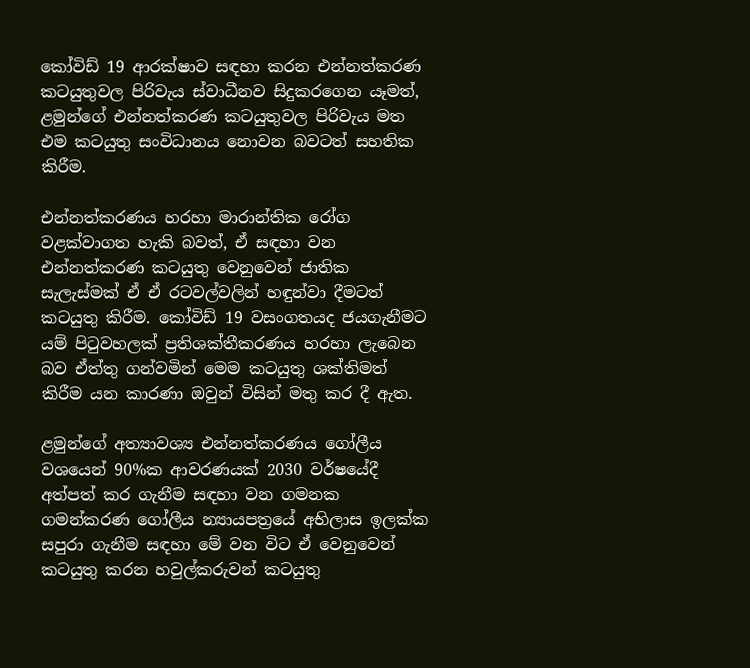කෝවිඩ් 19 ආරක්ෂාව සඳහා කරන එන්නත්කරණ කටයුතුවල පිරිවැය ස්වාධීනව සිදුකරගෙන යෑමත්, ළමුන්ගේ එන්නත්කරණ කටයුතුවල පිරිවැය මත එම කටයුතු සංවිධානය නොවන බවටත් සහතික කිරීම.

එන්නත්කරණය හරහා මාරාන්තික රෝග වළක්වාගත හැකි බවත්, ඒ සඳහා වන එන්නත්කරණ කටයුතු වෙනුවෙන් ජාතික සැලැස්මක් ඒ ඒ රටවල්වලින් හඳුන්වා දීමටත් කටයුතු කිරීම. කෝවිඩ් 19 වසංගතයද ජයගැනීමට යම් පිටුවහලක් ප්‍රතිශක්තීකරණය හරහා ලැබෙන බව ඒත්තු ගන්වමින් මෙම කටයුතු ශක්තිමත් කිරීම යන කාරණා ඔවුන් විසින් මතු කර දී ඇත.

ළමුන්ගේ අත්‍යාවශ්‍ය එන්නත්කරණය ගෝලීය වශයෙන් 90%ක ආවරණයක් 2030 වර්ෂයේදී අත්පත් කර ගැනීම සඳහා වන ගමනක ගමන්කරණ ගෝලීය න්‍යායපත්‍රයේ අභිලාස ඉලක්ක සපුරා ගැනීම සඳහා මේ වන විට ඒ වෙනුවෙන් කටයුතු කරන හවුල්කරුවන් කටයුතු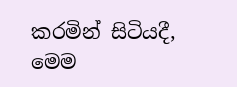කරමින් සිටියදී, මෙම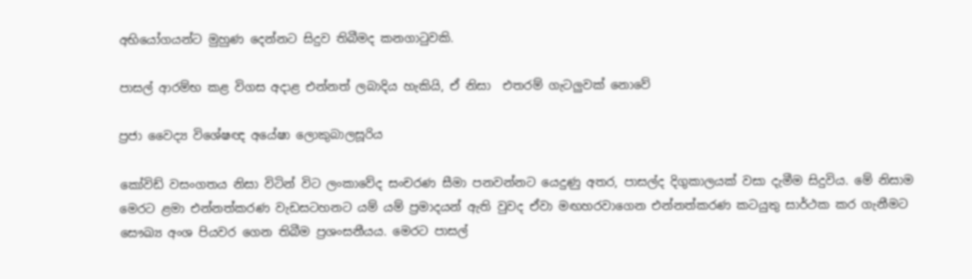අභියෝගයන්ට මුහුණ දෙන්නට සිදුව තිබීමද කනගාටුවකි.

පාසල් ආරම්භ කළ විගස අදාළ එන්නත් ලබාදිය හැකියි, ඒ නිසා  එතරම් ගැටලුවක් නොවේ

ප්‍රජා වෛද්‍ය විශේෂඥ අයේෂා ලොකුබාලසූරිය

කෝවිඩ් වසංගතය නිසා විටින් විට ලංකාවේද සංචරණ සීමා පනවන්නට යෙදුණු අතර, පාසල්ද දිගුකාලයක් වසා දැමීම සිදුවිය. මේ නිසාම මෙරට ළමා එන්නත්කරණ වැඩසටහනට යම් යම් ප්‍රමාදයන් ඇති වුවද ඒවා මඟහරවාගෙන එන්නත්කරණ කටයුතු සාර්ථක කර ගැනීමට සෞඛ්‍ය අංශ පියවර ගෙන තිබීම ප්‍රශංසනීයය. මෙරට පාසල්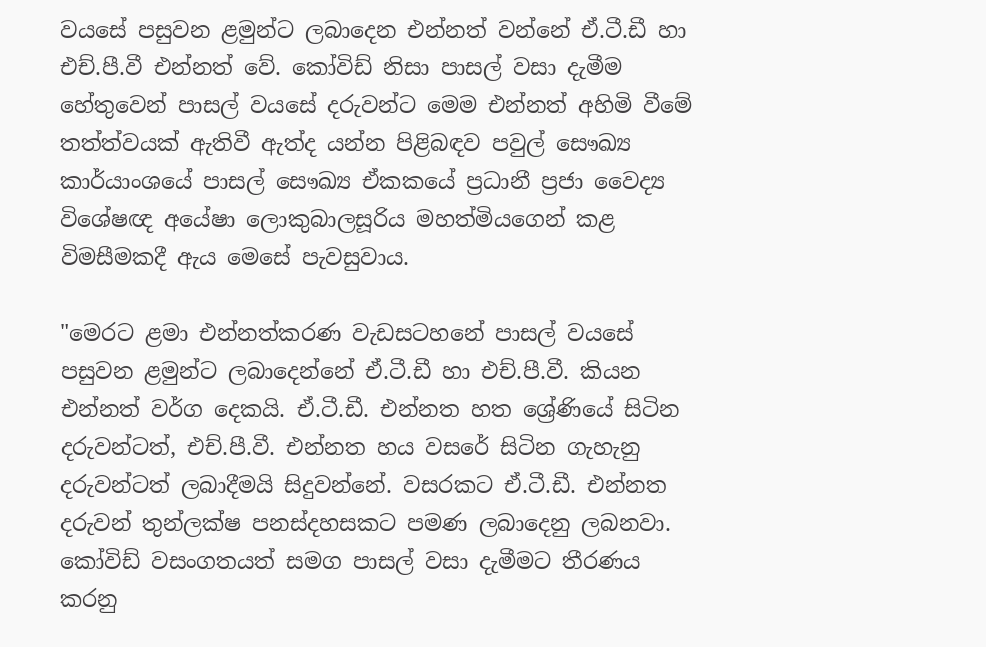වයසේ පසුවන ළමුන්ට ලබාදෙන එන්නත් වන්නේ ඒ.ටී.ඩී හා එච්.පී.වී එන්නත් වේ. කෝවිඩ් නිසා පාසල් වසා දැමීම හේතුවෙන් පාසල් වයසේ දරුවන්ට මෙම එන්නත් අහිමි වීමේ තත්ත්වයක් ඇතිවී ඇත්ද යන්න පිළිබඳව පවුල් සෞඛ්‍ය කාර්යාංශයේ පාසල් සෞඛ්‍ය ඒකකයේ ප්‍රධානී ප්‍රජා වෛද්‍ය විශේෂඥ අයේෂා ලොකුබාලසූරිය මහත්මියගෙන් කළ විමසීමකදී ඇය මෙසේ පැවසුවාය.

"මෙරට ළමා එන්නත්කරණ වැඩසටහනේ පාසල් වයසේ පසුවන ළමුන්ට ලබාදෙන්නේ ඒ.ටී.ඩී හා එච්.පී.වී. කියන එන්නත් වර්ග දෙකයි. ඒ.ටී.ඩී. එන්නත හත ශ්‍රේණියේ සිටින දරුවන්ටත්, එච්.පී.වී. එන්නත හය වසරේ සිටින ගැහැනු දරුවන්ටත් ලබාදීමයි සිදුවන්නේ. වසරකට ඒ.ටී.ඩී. එන්නත දරුවන් තුන්ලක්ෂ පනස්දහසකට පමණ ලබාදෙනු ලබනවා. කෝවිඩ් වසංගතයත් සමග පාසල් වසා දැමීමට තීරණය කරනු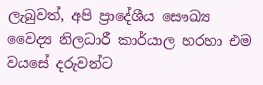ලැබුවත්, අපි ප්‍රාදේශීය සෞඛ්‍ය වෛද්‍ය නිලධාරී කාර්යාල හරහා එම වයසේ දරුවන්ට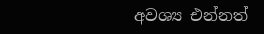අවශ්‍ය එන්නත්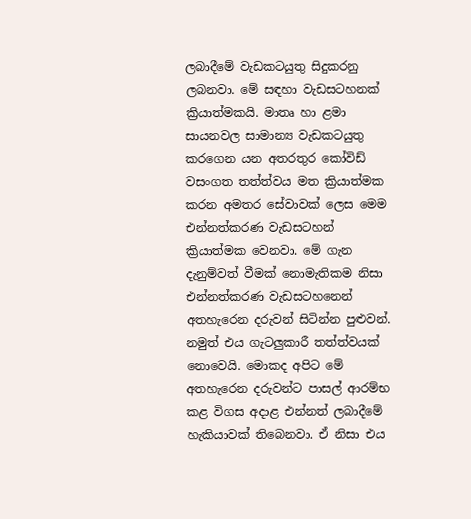ලබාදීමේ වැඩකටයුතු සිදුකරනු ලබනවා. මේ සඳහා වැඩසටහනක් ක්‍රියාත්මකයි. මාතෘ හා ළමා සායනවල සාමාන්‍ය වැඩකටයුතු කරගෙන යන අතරතුර කෝවිඩ් වසංගත තත්ත්වය මත ක්‍රියාත්මක කරන අමතර සේවාවක් ලෙස මෙම එන්නත්කරණ වැඩසටහන් ක්‍රියාත්මක වෙනවා. මේ ගැන දැනුම්වත් වීමක් නොමැතිකම නිසා එන්නත්කරණ වැඩසටහනෙන් අතහැරෙන දරුවන් සිටින්න පුළුවන්. නමුත් එය ගැටලුකාරී තත්ත්වයක් නොවෙයි. මොකද අපිට මේ අතහැරෙන දරුවන්ට පාසල් ආරම්භ කළ විගස අදාළ එන්නත් ලබාදීමේ හැකියාවක් තිබෙනවා. ඒ නිසා එය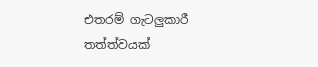එතරම් ගැටලුකාරී තත්ත්වයක්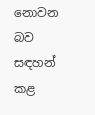නොවන බව සඳහන් කළ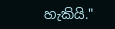හැකියි."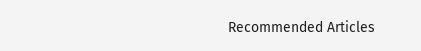Recommended Articles